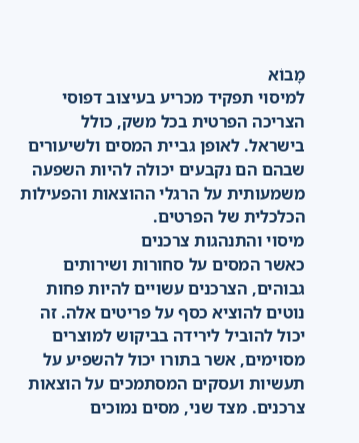מָבוֹא
למיסוי תפקיד מכריע בעיצוב דפוסי הצריכה הפרטית בכל משק, כולל בישראל. לאופן גביית המסים ולשיעורים שבהם הם נקבעים יכולה להיות השפעה משמעותית על הרגלי ההוצאות והפעילות הכלכלית של הפרטים.
מיסוי והתנהגות צרכנים
כאשר המסים על סחורות ושירותים גבוהים, הצרכנים עשויים להיות פחות נוטים להוציא כסף על פריטים אלה. זה יכול להוביל לירידה בביקוש למוצרים מסוימים, אשר בתורו יכול להשפיע על תעשיות ועסקים המסתמכים על הוצאות צרכנים. מצד שני, מסים נמוכים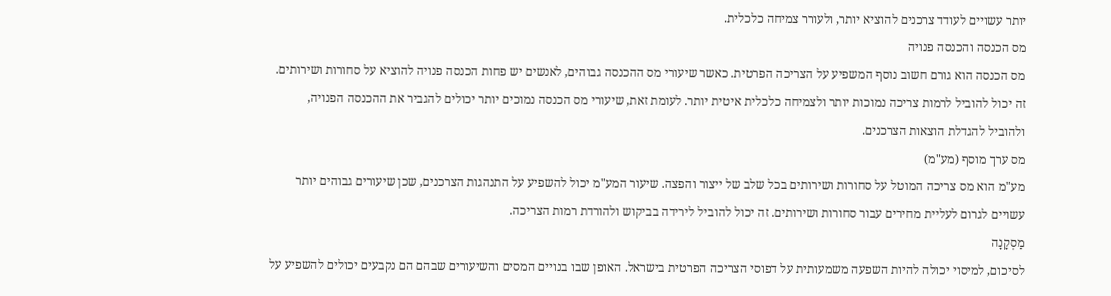יותר עשויים לעודד צרכנים להוציא יותר, ולעורר צמיחה כלכלית.
מס הכנסה והכנסה פנויה
מס הכנסה הוא גורם חשוב נוסף המשפיע על הצריכה הפרטית. כאשר שיעורי מס ההכנסה גבוהים, לאנשים יש פחות הכנסה פנויה להוציא על סחורות ושירותים. זה יכול להוביל לרמות צריכה נמוכות יותר ולצמיחה כלכלית איטית יותר. לעומת זאת, שיעורי מס הכנסה נמוכים יותר יכולים להגביר את ההכנסה הפנויה, ולהוביל להגדלת הוצאות הצרכנים.
מס ערך מוסף (מע"מ)
מע"מ הוא מס צריכה המוטל על סחורות ושירותים בכל שלב של ייצור והפצה. שיעור המע"מ יכול להשפיע על התנהגות הצרכנים, שכן שיעורים גבוהים יותר עשויים לגרום לעליית מחירים עבור סחורות ושירותים. זה יכול להוביל לירידה בביקוש ולהורדת רמות הצריכה.
מַסְקָנָה
לסיכום, למיסוי יכולה להיות השפעה משמעותית על דפוסי הצריכה הפרטית בישראל. האופן שבו בנויים המסים והשיעורים שבהם הם נקבעים יכולים להשפיע על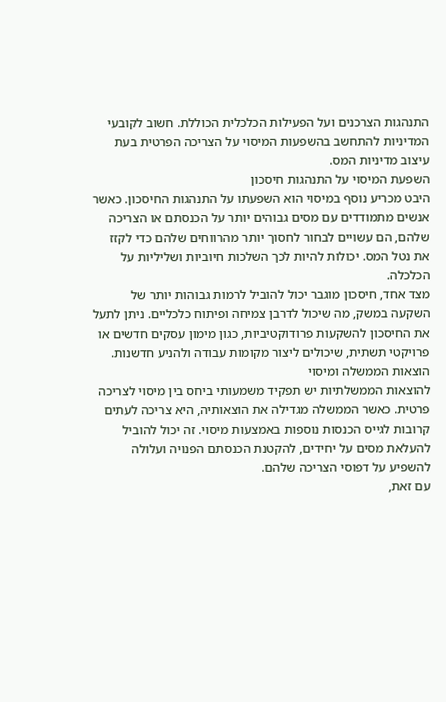התנהגות הצרכנים ועל הפעילות הכלכלית הכוללת. חשוב לקובעי המדיניות להתחשב בהשפעות המיסוי על הצריכה הפרטית בעת עיצוב מדיניות המס.
השפעת המיסוי על התנהגות חיסכון
היבט מכריע נוסף במיסוי הוא השפעתו על התנהגות החיסכון. כאשר אנשים מתמודדים עם מסים גבוהים יותר על הכנסתם או הצריכה שלהם, הם עשויים לבחור לחסוך יותר מהרווחים שלהם כדי לקזז את נטל המס. יכולות להיות לכך השלכות חיוביות ושליליות על הכלכלה.
מצד אחד, חיסכון מוגבר יכול להוביל לרמות גבוהות יותר של השקעה במשק, מה שיכול לדרבן צמיחה ופיתוח כלכליים. ניתן לתעל את החיסכון להשקעות פרודוקטיביות, כגון מימון עסקים חדשים או פרויקטי תשתית, שיכולים ליצור מקומות עבודה ולהניע חדשנות.
הוצאות הממשלה ומיסוי
להוצאות הממשלתיות יש תפקיד משמעותי ביחס בין מיסוי לצריכה פרטית. כאשר הממשלה מגדילה את הוצאותיה, היא צריכה לעתים קרובות לגייס הכנסות נוספות באמצעות מיסוי. זה יכול להוביל להעלאת מסים על יחידים, להקטנת הכנסתם הפנויה ועלולה להשפיע על דפוסי הצריכה שלהם.
עם זאת,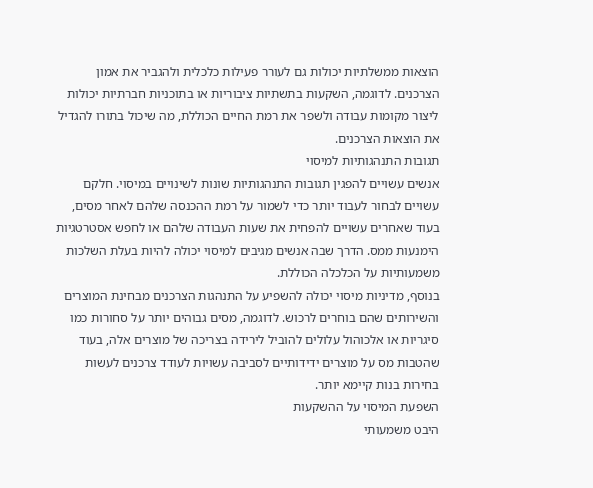הוצאות ממשלתיות יכולות גם לעורר פעילות כלכלית ולהגביר את אמון הצרכנים. לדוגמה, השקעות בתשתיות ציבוריות או בתוכניות חברתיות יכולות ליצור מקומות עבודה ולשפר את רמת החיים הכוללת, מה שיכול בתורו להגדיל את הוצאות הצרכנים.
תגובות התנהגותיות למיסוי
אנשים עשויים להפגין תגובות התנהגותיות שונות לשינויים במיסוי. חלקם עשויים לבחור לעבוד יותר כדי לשמור על רמת ההכנסה שלהם לאחר מסים, בעוד שאחרים עשויים להפחית את שעות העבודה שלהם או לחפש אסטרטגיות הימנעות ממס. הדרך שבה אנשים מגיבים למיסוי יכולה להיות בעלת השלכות משמעותיות על הכלכלה הכוללת.
בנוסף, מדיניות מיסוי יכולה להשפיע על התנהגות הצרכנים מבחינת המוצרים והשירותים שהם בוחרים לרכוש. לדוגמה, מסים גבוהים יותר על סחורות כמו סיגריות או אלכוהול עלולים להוביל לירידה בצריכה של מוצרים אלה, בעוד שהטבות מס על מוצרים ידידותיים לסביבה עשויות לעודד צרכנים לעשות בחירות בנות קיימא יותר.
השפעת המיסוי על ההשקעות
היבט משמעותי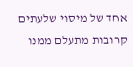אחד של מיסוי שלעתים קרובות מתעלם ממנו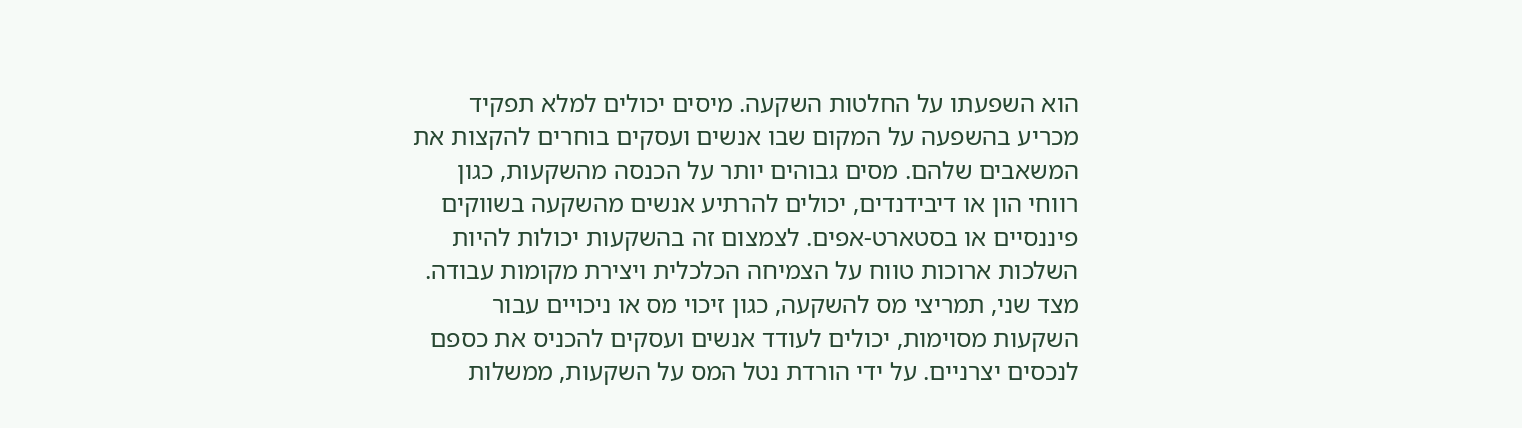הוא השפעתו על החלטות השקעה. מיסים יכולים למלא תפקיד מכריע בהשפעה על המקום שבו אנשים ועסקים בוחרים להקצות את המשאבים שלהם. מסים גבוהים יותר על הכנסה מהשקעות, כגון רווחי הון או דיבידנדים, יכולים להרתיע אנשים מהשקעה בשווקים פיננסיים או בסטארט-אפים. לצמצום זה בהשקעות יכולות להיות השלכות ארוכות טווח על הצמיחה הכלכלית ויצירת מקומות עבודה.
מצד שני, תמריצי מס להשקעה, כגון זיכוי מס או ניכויים עבור השקעות מסוימות, יכולים לעודד אנשים ועסקים להכניס את כספם לנכסים יצרניים. על ידי הורדת נטל המס על השקעות, ממשלות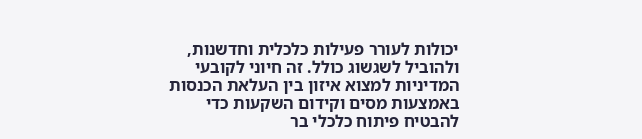יכולות לעורר פעילות כלכלית וחדשנות, ולהוביל לשגשוג כולל. זה חיוני לקובעי המדיניות למצוא איזון בין העלאת הכנסות באמצעות מסים וקידום השקעות כדי להבטיח פיתוח כלכלי בר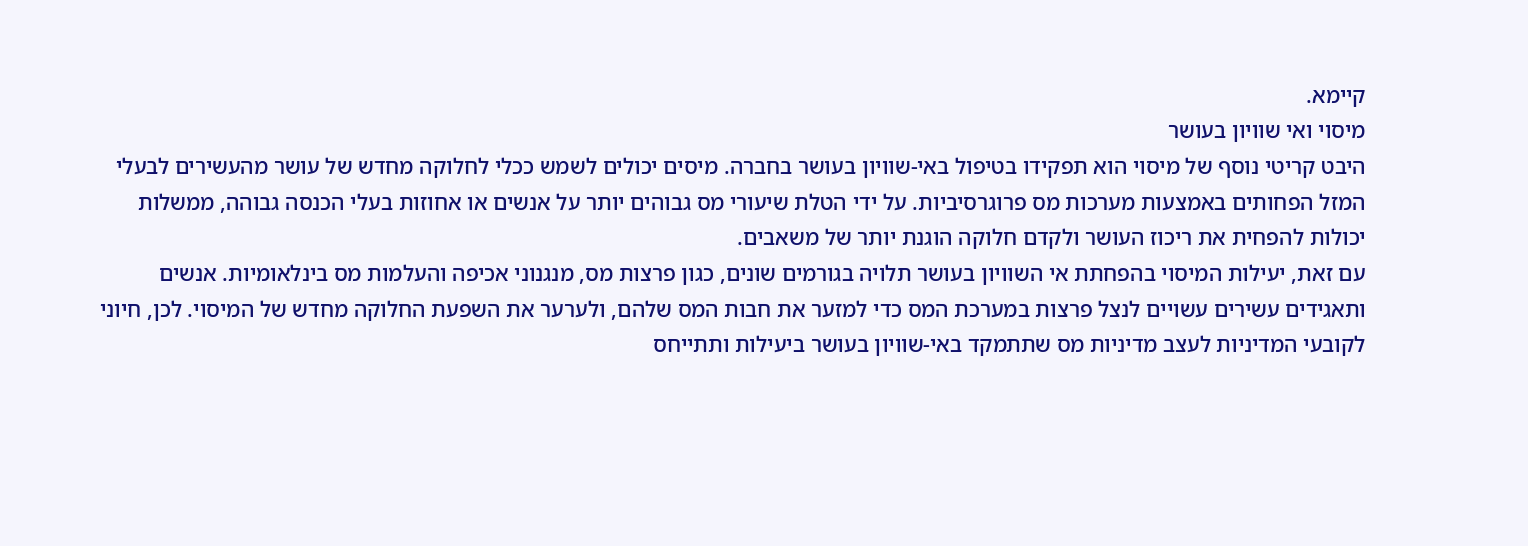קיימא.
מיסוי ואי שוויון בעושר
היבט קריטי נוסף של מיסוי הוא תפקידו בטיפול באי-שוויון בעושר בחברה. מיסים יכולים לשמש ככלי לחלוקה מחדש של עושר מהעשירים לבעלי המזל הפחותים באמצעות מערכות מס פרוגרסיביות. על ידי הטלת שיעורי מס גבוהים יותר על אנשים או אחוזות בעלי הכנסה גבוהה, ממשלות יכולות להפחית את ריכוז העושר ולקדם חלוקה הוגנת יותר של משאבים.
עם זאת, יעילות המיסוי בהפחתת אי השוויון בעושר תלויה בגורמים שונים, כגון פרצות מס, מנגנוני אכיפה והעלמות מס בינלאומיות. אנשים ותאגידים עשירים עשויים לנצל פרצות במערכת המס כדי למזער את חבות המס שלהם, ולערער את השפעת החלוקה מחדש של המיסוי. לכן, חיוני לקובעי המדיניות לעצב מדיניות מס שתתמקד באי-שוויון בעושר ביעילות ותתייחס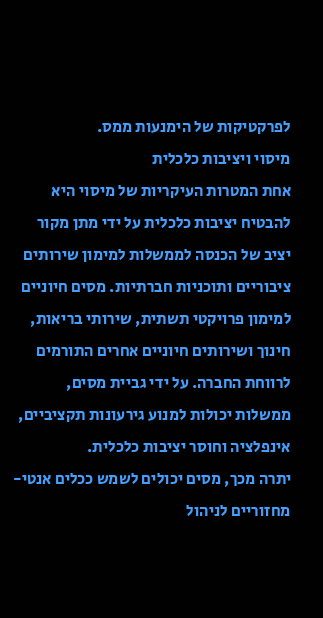לפרקטיקות של הימנעות ממס.
מיסוי ויציבות כלכלית
אחת המטרות העיקריות של מיסוי היא להבטיח יציבות כלכלית על ידי מתן מקור יציב של הכנסה לממשלות למימון שירותים ציבוריים ותוכניות חברתיות. מסים חיוניים למימון פרויקטי תשתית, שירותי בריאות, חינוך ושירותים חיוניים אחרים התורמים לרווחת החברה. על ידי גביית מסים, ממשלות יכולות למנוע גירעונות תקציביים, אינפלציה וחוסר יציבות כלכלית.
יתרה מכך, מסים יכולים לשמש ככלים אנטי-מחזוריים לניהול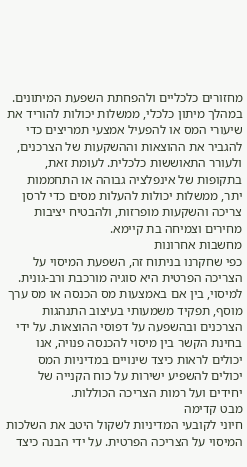מחזורים כלכליים ולהפחתת השפעת המיתונים. במהלך מיתון כלכלי, ממשלות יכולות להוריד את שיעורי המס או להפעיל אמצעי תמריצים כדי להגביר את ההוצאות וההשקעות של הצרכנים, ולעורר התאוששות כלכלית. לעומת זאת, בתקופות של אינפלציה גבוהה או התחממות יתר, ממשלות יכולות להעלות מסים כדי לרסן צריכה והשקעות מופרזות, ולהבטיח יציבות מחירים וצמיחה בת קיימא.
מחשבות אחרונות
כפי שחקרנו בניתוח זה, השפעת המיסוי על הצריכה הפרטית היא סוגיה מורכבת ורב-גונית. למיסוי, בין אם באמצעות מס הכנסה או מס ערך מוסף, תפקיד משמעותי בעיצוב התנהגות הצרכנים ובהשפעה על דפוסי ההוצאות. על ידי בחינת הקשר בין מיסוי להכנסה פנויה, אנו יכולים לראות כיצד שינויים במדיניות המס יכולים להשפיע ישירות על כוח הקנייה של יחידים ועל רמות הצריכה הכוללות.
מבט קדימה
חיוני לקובעי המדיניות לשקול היטב את השלכות המיסוי על הצריכה הפרטית. על ידי הבנה כיצד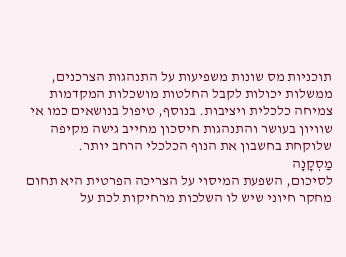תוכניות מס שונות משפיעות על התנהגות הצרכנים, ממשלות יכולות לקבל החלטות מושכלות המקדמות צמיחה כלכלית ויציבות. בנוסף, טיפול בנושאים כמו אי שוויון בעושר והתנהגות חיסכון מחייב גישה מקיפה שלוקחת בחשבון את הנוף הכלכלי הרחב יותר.
מַסְקָנָה
לסיכום, השפעת המיסוי על הצריכה הפרטית היא תחום מחקר חיוני שיש לו השלכות מרחיקות לכת על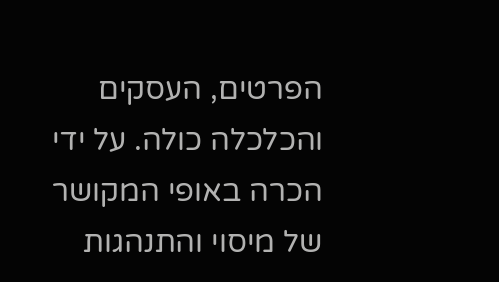הפרטים, העסקים והכלכלה כולה. על ידי הכרה באופי המקושר של מיסוי והתנהגות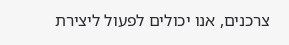צרכנים, אנו יכולים לפעול ליצירת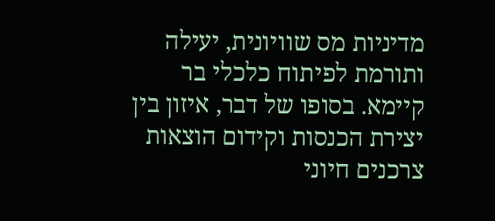מדיניות מס שוויונית, יעילה ותורמת לפיתוח כלכלי בר קיימא. בסופו של דבר, איזון בין יצירת הכנסות וקידום הוצאות צרכנים חיוני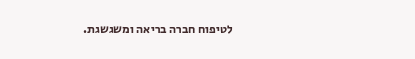לטיפוח חברה בריאה ומשגשגת.